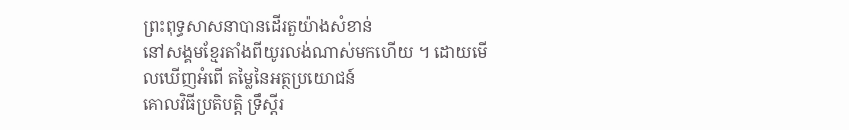ព្រះពុទ្ធសាសនាបានដើរតួយ៉ាងសំខាន់
នៅសង្គមខ្មែរតាំងពីយូរលង់ណាស់មកហើយ ។ ដោយមើលឃើញអំពើ តម្លៃនៃអត្ថប្រយោជន៍
គោលវិធីប្រតិបតិ្ត ទ្រឹស្តីរ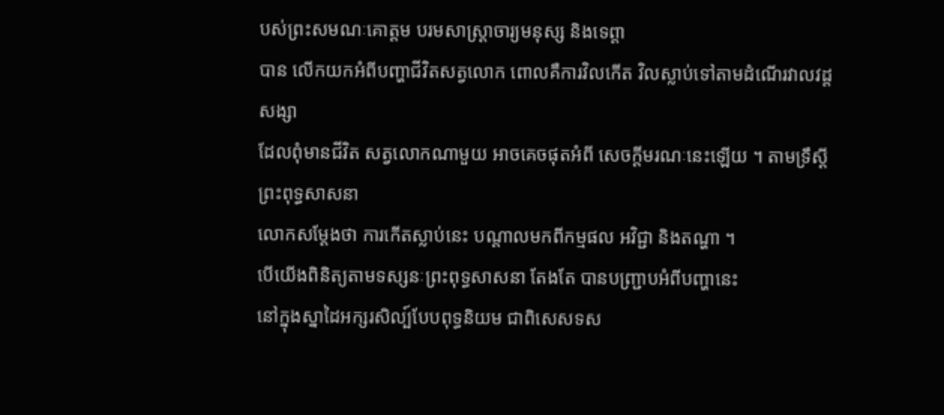បស់ព្រះសមណៈគោត្តម បរមសាស្ត្រាចារ្យមនុស្ស និងទេព្តា
បាន លើកយកអំពីបញ្ហាជីវិតសត្វលោក ពោលគឺការវិលកើត វិលស្លាប់ទៅតាមដំណើរវាលវដ្តសង្សា
ដែលពុំមានជីវិត សត្វលោកណាមួយ អាចគេចផុតអំពី សេចក្តីមរណៈនេះឡើយ ។ តាមទ្រឹស្តីព្រះពុទ្ធសាសនា
លោកសម្តែងថា ការកើតស្លាប់នេះ បណ្តាលមកពីកម្មផល អវិជ្ជា និងតណ្ហា ។
បើយើងពិនិត្យតាមទស្សនៈព្រះពុទ្ធសាសនា តែងតែ បានបញ្ជ្រាបអំពីបញ្ហានេះ
នៅក្នុងស្នាដៃអក្សរសិល្ប៍បែបពុទ្ធនិយម ជាពិសេសទស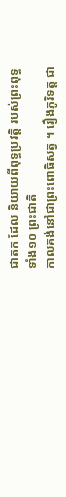ជាតក ដែល និយាយពីពុទ្ធប្រវត្តិ របស់ព្រះពុទ្ធទាំង១០ ព្រះជាតិ
កាលគង់នៅជាព្រះពោធិសត្វ ។ រឿងភូរិទត្ត ជា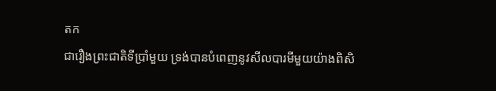តក
ជារឿងព្រះជាតិទីប្រាំមួយ ទ្រង់បានបំពេញនូវសីលបារមីមួយយ៉ាងពិសិ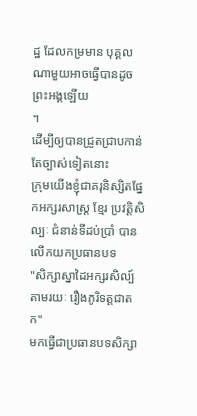ដ្ឋ ដែលកម្រមាន បុគ្គលណាមួយអាចធ្វើបានដូចព្រះអង្គឡើយ
។
ដើម្បីឲ្យបានជ្រួតជ្រាបកាន់តែច្បាស់ទៀតនោះ
ក្រុមយើងខ្ញុំជាគរុនិស្សិតផ្នែកអក្សរសាស្ត្រ ខ្មែរ ប្រវត្តិសិល្បៈ ជំនាន់ទីដប់ប្រាំ បានលើកយកប្រធានបទ
"សិក្សាស្នាដៃអក្សរសិល្ប៍តាមរយៈ រឿងភូរិទត្តជាតក"
មកធ្វើជាប្រធានបទសិក្សា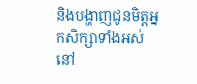និងបង្ហាញជូនមិត្តអ្នកសិក្សាទាំងអស់នៅ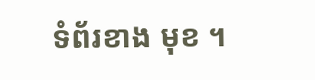ទំព័រខាង មុខ ។